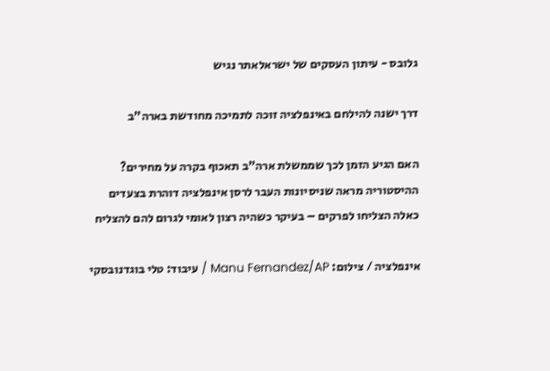גלובס - עיתון העסקים של ישראלאתר נגיש

דרך ישנה להילחם באינפלציה זוכה לתמיכה מחודשת בארה"ב

האם הגיע הזמן לכך שממשלת ארה"ב תאכוף בקרה על מחירים? ההיסטוריה מראה שניסיונות העבר לרסן אינפלציה דוהרת בצעדים כאלה הצליחו לפרקים – בעיקר כשהיה רצון לאומי לגרום להם להצליח

אינפלציה / צילום: Manu Fernandez/AP / עיבוד: טלי בוגדנובסקי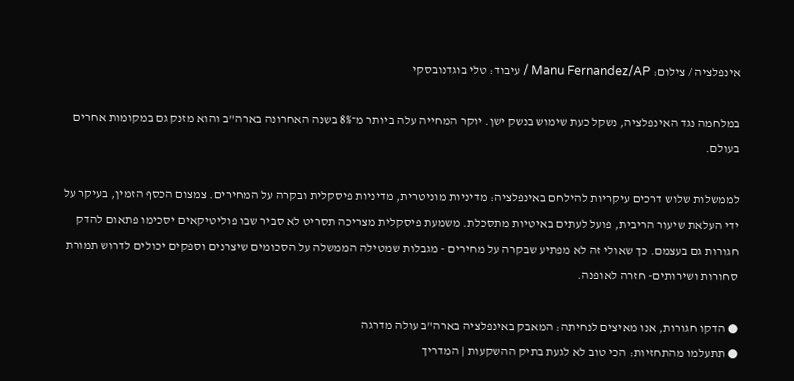אינפלציה / צילום: Manu Fernandez/AP / עיבוד: טלי בוגדנובסקי

במלחמה נגד האינפלציה, נשקל כעת שימוש בנשק ישן. יוקר המחייה עלה ביותר מ־8% בשנה האחרונה בארה"ב והוא מזנק גם במקומות אחרים בעולם.

לממשלות שלוש דרכים עיקריות להילחם באינפלציה: מדיניות מוניטרית, מדיניות פיסקלית ובקרה על המחירים. צמצום הכסף הזמין, בעיקר על ידי העלאת שיעור הריבית, פועל לעתים באיטיות מתסכלת. משמעת פיסקלית מצריכה תסריט לא סביר שבו פוליטיקאים יסכימו פתאום להדק חגורות גם בעצמם. כך שאולי זה לא מפתיע שבקרה על מחירים - מגבלות שמטילה הממשלה על הסכומים שיצרנים וספקים יכולים לדרוש תמורת סחורות ושירותים- חזרה לאופנה.

● הדקו חגורות, אנו מאיצים לנחיתה: המאבק באינפלציה בארה"ב עולה מדרגה
● תתעלמו מהתחזיות: הכי טוב לא לגעת בתיק ההשקעות | המדריך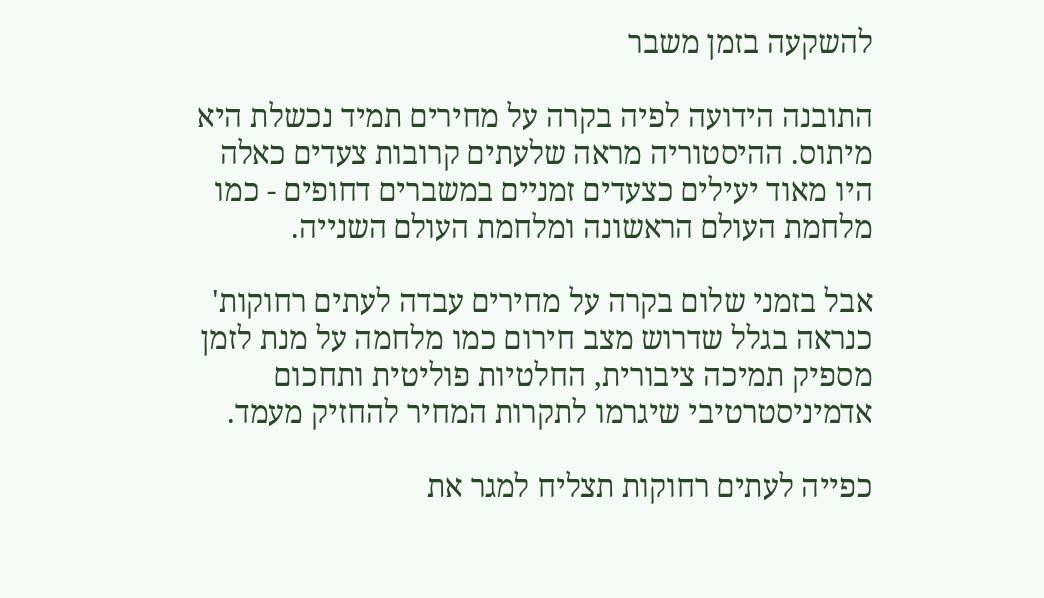להשקעה בזמן משבר

התובנה הידועה לפיה בקרה על מחירים תמיד נכשלת היא מיתוס. ההיסטוריה מראה שלעתים קרובות צעדים כאלה היו מאוד יעילים כצעדים זמניים במשברים דחופים - כמו מלחמת העולם הראשונה ומלחמת העולם השנייה.

אבל בזמני שלום בקרה על מחירים עבדה לעתים רחוקות' כנראה בגלל שדרוש מצב חירום כמו מלחמה על מנת לזמן מספיק תמיכה ציבורית, החלטיות פוליטית ותחכום אדמיניסטרטיבי שיגרמו לתקרות המחיר להחזיק מעמד.

כפייה לעתים רחוקות תצליח למגר את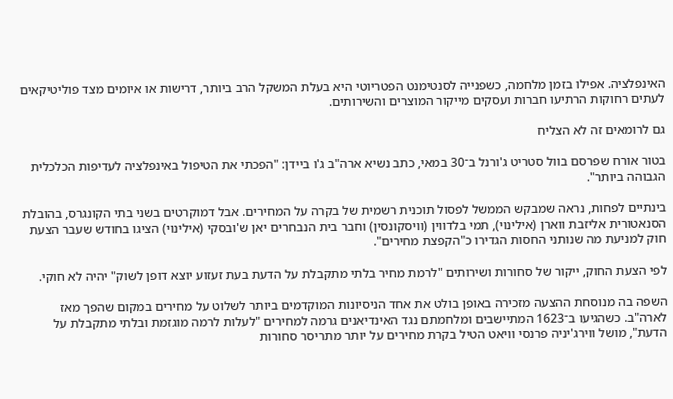האינפלציה. אפילו בזמן מלחמה, כשפנייה לסנטימנט הפטריוטי היא בעלת המשקל הרב ביותר, דרישות או איומים מצד פוליטיקאים לעתים רחוקות הרתיעו חברות ועסקים מייקור המוצרים והשירותים.

גם לרומאים זה לא הצליח

בטור אורח שפרסם בוול סטריט ג'ורנל ב־30 במאי, כתב נשיא ארה"ב ג'ו ביידן: "הפכתי את הטיפול באינפלציה לעדיפות הכלכלית הגבוהה ביותר".

בינתיים לפחות, נראה שמבקש הממשל לפסול תוכנית רשמית של בקרה על המחירים. אבל דמוקרטים בשני בתי הקונגרס, בהובלת הסנאטורית אליזבת ווארן (אילינוי), תמי בלדווין (וויסקונסין) וחבר בית הנבחרים יאן ש'ובסקי (אילינוי) הציגו בחודש שעבר הצעת חוק למניעת מה שנותני החסות הגדירו כ"הקפצת מחירים".

לפי הצעת החוק, ייקור של סחורות ושירותים "לרמת מחיר בלתי מתקבלת על הדעת בעת זעזוע יוצא דופן לשוק" יהיה לא חוקי.

השפה בה מנוסחת ההצעה מזכירה באופן בולט את אחד הניסיונות המוקדמים ביותר לשלוט על מחירים במקום שהפך מאז לארה"ב. כשהגיעו ב־1623 המתיישבים ומלחמתם נגד האינדיאנים גרמה למחירים "לעלות לרמה מוגזמת ובלתי מתקבלת על הדעת", מושל ווירג'יניה פרנסי וויאט הטיל בקרת מחירים על יותר מתריסר סחורות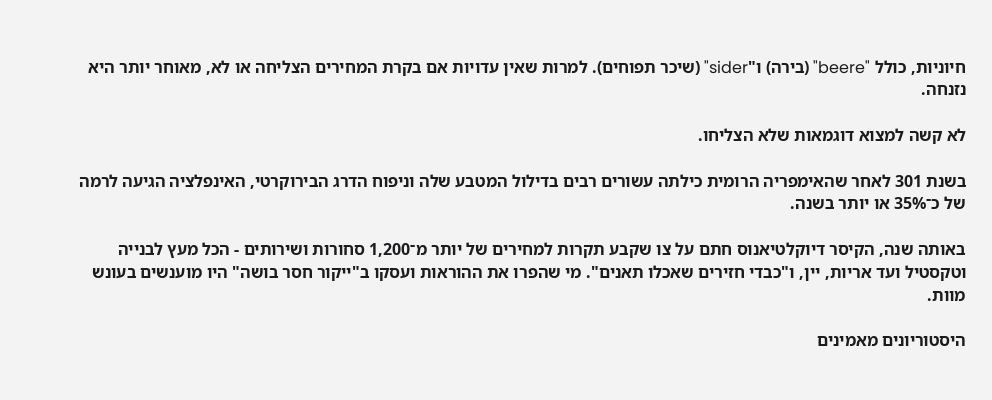חיוניות, כולל "beere" (בירה) ו"sider" (שיכר תפוחים). למרות שאין עדויות אם בקרת המחירים הצליחה או לא, מאוחר יותר היא נזנחה.

לא קשה למצוא דוגמאות שלא הצליחו.

בשנת 301 לאחר שהאימפריה הרומית כילתה עשורים רבים בדילול המטבע שלה וניפוח הדרג הבירוקרטי, האינפלציה הגיעה לרמה של כ־35% או יותר בשנה.

באותה שנה, הקיסר דיוקלטיאנוס חתם על צו שקבע תקרות למחירים של יותר מ־1,200 סחורות ושירותים - הכל מעץ לבנייה וטקסטיל ועד אריות, יין, ו"כבדי חזירים שאכלו תאנים". מי שהפרו את ההוראות ועסקו ב"ייקור חסר בושה" היו מוענשים בעונש מוות.

היסטוריונים מאמינים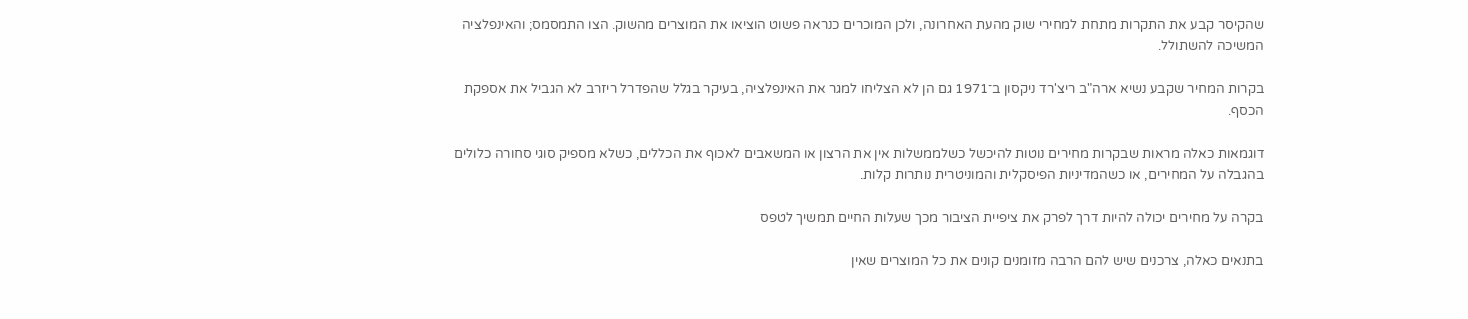שהקיסר קבע את התקרות מתחת למחירי שוק מהעת האחרונה, ולכן המוכרים כנראה פשוט הוציאו את המוצרים מהשוק. הצו התמסמס; והאינפלציה המשיכה להשתולל.

בקרות המחיר שקבע נשיא ארה"ב ריצ'רד ניקסון ב־1971 גם הן לא הצליחו למגר את האינפלציה, בעיקר בגלל שהפדרל ריזרב לא הגביל את אספקת הכסף.

דוגמאות כאלה מראות שבקרות מחירים נוטות להיכשל כשלממשלות אין את הרצון או המשאבים לאכוף את הכללים, כשלא מספיק סוגי סחורה כלולים בהגבלה על המחירים, או כשהמדיניות הפיסקלית והמוניטרית נותרות קלות.

בקרה על מחירים יכולה להיות דרך לפרק את ציפיית הציבור מכך שעלות החיים תמשיך לטפס

בתנאים כאלה, צרכנים שיש להם הרבה מזומנים קונים את כל המוצרים שאין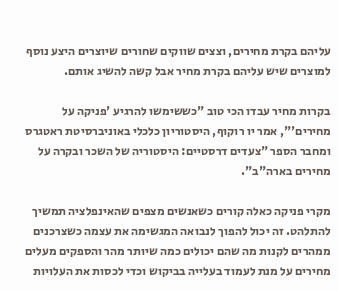עליהם בקרת מחירים, וצצים שווקים שחורים שיוצרים היצע נוסף למוצרים שיש עליהם בקרת מחיר אבל קשה להשיג אותם.

בקרות מחיר עבדו הכי טוב "כששימשו להרגיע 'פניקה על מחירים'", אמר יו רוקוף, היסטוריון כלכלי באוניברסיטת ראטגרס ומחבר הספר "צעדים דרסטיים: היסטוריה של השכר ובקרה על מחירים בארה"ב".

מקרי פניקה כאלה קורים כשאנשים מצפים שהאינפלציה תמשיך להתלהט. זה יכול להפוך לנבואה המגשימה את עצמה כשצרכנים ממהרים לקנות מה שהם יכולים כמה שיותר מהר והספקים מעלים מחירים על מנת לעמוד בעלייה בביקוש וכדי לכסות את העלויות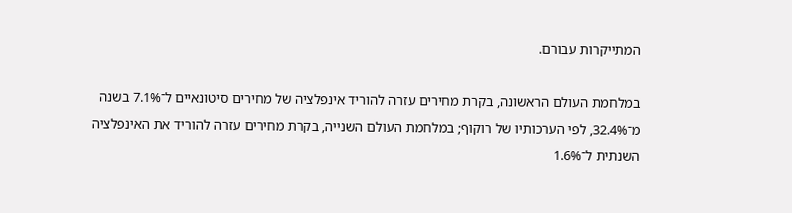המתייקרות עבורם.

במלחמת העולם הראשונה, בקרת מחירים עזרה להוריד אינפלציה של מחירים סיטונאיים ל־7.1% בשנה מ־32.4%, לפי הערכותיו של רוקוף; במלחמת העולם השנייה, בקרת מחירים עזרה להוריד את האינפלציה השנתית ל־1.6%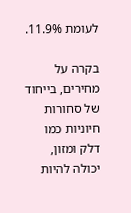לעומת 11.9%.

בקרה על מחירים, בייחוד של סחורות חיוניות כמו דלק ומזון, יכולה להיות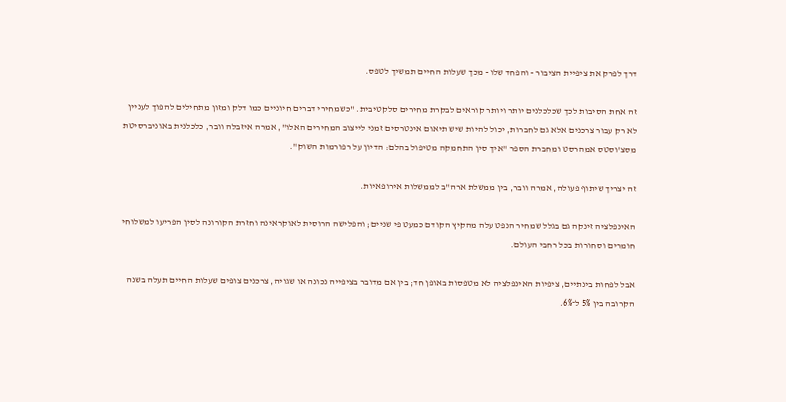דרך לפרק את ציפיית הציבור - והפחד שלו - מכך שעלות החיים תמשיך לטפס.

זה אחת הסיבות לכך שכלכלנים יותר ויותר קוראים לבקרת מחירים סלקטיבית. "כשמחירי דברים חיוניים כמו דלק ומזון מתחילים להפוך לעניין לא רק עבור צרכנים אלא גם לחברות, יכול להיות שיש תיאום אינטרסים זמני לייצוב המחירים האלו", אמרה איזבלה וובר, כלכלנית באוניברסיטת מסצ'וסטס אמהרסט ומחברת הספר "איך סין התחמקה מטיפול בהלם: הדיון על רפורמות השוק".

זה יצריך שיתוף פעולה, אמרה וובר, בין ממשלת ארה"ב לממשלות אירופאיות.

האינפלציה זינקה גם בגלל שמחיר הנפט עלה מהקיץ הקודם כמעט פי שניים; והפלישה הרוסית לאוקראינה וחזרת הקורונה לסין הפריעו למשלוחי חומרים וסחורות בכל רחבי העולם.

אבל לפחות בינתיים, ציפיות האינפלציה לא מטפסות באופן חד; בין אם מדובר בציפייה נכונה או שגויה, צרכנים צופים שעלות החיים תעלה בשנה הקרובה בין 5% ל־6%.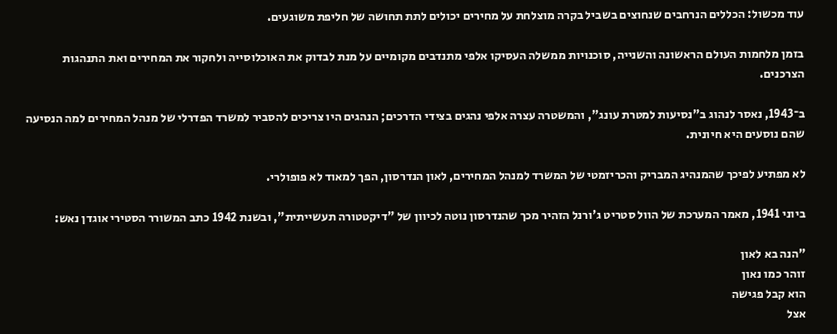עוד מכשול: הכללים הנרחבים שנחוצים בשביל בקרה מוצלחת על מחירים יכולים לתת תחושה של חליפת משוגעים.

בזמן מלחמות העולם הראשונה והשנייה, סוכנויות ממשלה העסיקו אלפי מתנדבים מקומיים על מנת לבדוק את האוכלוסייה ולחקור את המחירים ואת התנהגות הצרכנים.

ב־1943, נאסר לנהוג ב"נסיעות למטרת עונג", והמשטרה עצרה אלפי נהגים בצידי הדרכים; הנהגים היו צריכים להסביר למשרד הפדרלי של מנהל המחירים למה הנסיעה שהם נוסעים היא חיונית.

לא מפתיע לפיכך שהמנהיג המבריק והכריזמטי של המשרד למנהל המחירים, לאון הנדרסון, הפך למאוד לא פופולרי.

ביוני 1941, מאמר המערכת של הוול סטריט ג'ורנל הזהיר מכך שהנדרסון נוטה לכיוון של "דיקטטורה תעשייתית", ובשנת 1942 כתב המשורר הסטירי אוגדן נאש:

"הנה בא לאון
זוהר כמו נאון
הוא קבל פגישה
אצל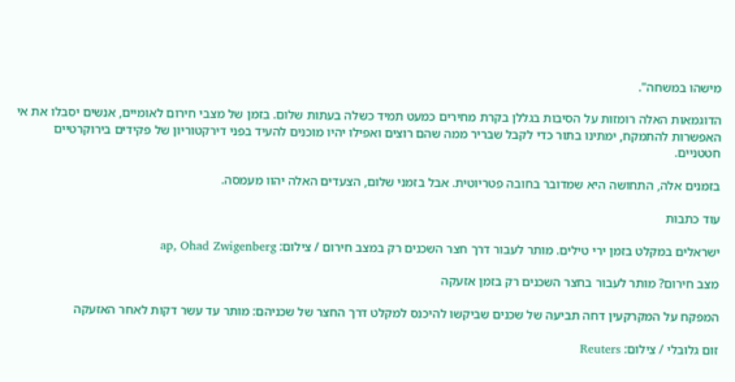מישהו במשחה".

הדוגמאות האלה רומזות על הסיבות בגללן בקרת מחירים כמעט תמיד כשלה בעתות שלום. בזמן של מצבי חירום לאומיים, אנשים יסבלו את אי האפשרות להתמקח, ימתינו בתור כדי לקבל שבריר ממה שהם רוצים ואפילו יהיו מוכנים להעיד בפני דירקטוריון של פקידים בירוקרטיים חטטניים.

בזמנים אלה, התחושה היא שמדובר בחובה פטריוטית. אבל בזמני שלום, הצעדים האלה יהוו מעמסה.

עוד כתבות

ישראלים במקלט בזמן ירי טילים. מותר לעבור דרך חצר השכנים רק במצב חירום / צילום: ap, Ohad Zwigenberg

מצב חירום? מותר לעבור בחצר השכנים רק בזמן אזעקה

המפקח על המקרקעין דחה תביעה של שכנים שביקשו להיכנס למקלט דרך החצר של שכניהם: מותר עד עשר דקות לאחר האזעקה

זום גלובלי / צילום: Reuters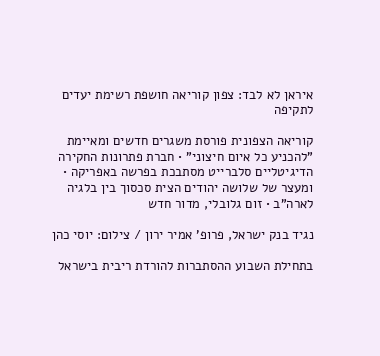איראן לא לבד: צפון קוריאה חושפת רשימת יעדים לתקיפה

קוריאה הצפונית פורסת משגרים חדשים ומאיימת "להכניע כל איום חיצוני" • חברת פתרונות החקירה הדיגיטליים סלברייט מסתבכת בפרשה באפריקה • ומעצר של שלושה יהודים הצית סכסוך בין בלגיה לארה"ב • זום גלובלי, מדור חדש

נגיד בנק ישראל, פרופ' אמיר ירון / צילום: יוסי כהן

בתחילת השבוע ההסתברות להורדת ריבית בישראל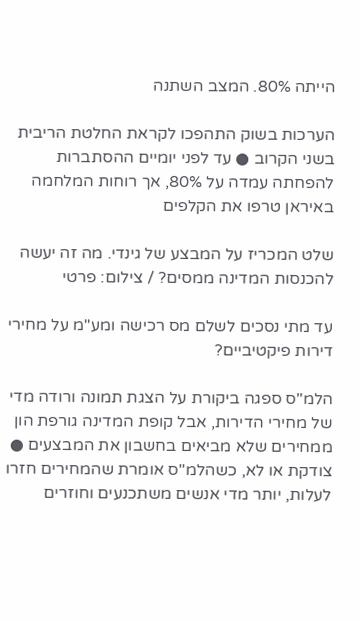הייתה 80%. המצב השתנה

הערכות בשוק התהפכו לקראת החלטת הריבית בשני הקרוב ● עד לפני יומיים ההסתברות להפחתה עמדה על 80%, אך רוחות המלחמה באיראן טרפו את הקלפים

שלט המכריז על המבצע של גינדי. מה זה יעשה להכנסות המדינה ממסים? / צילום: פרטי

עד מתי נסכים לשלם מס רכישה ומע"מ על מחירי דירות פיקטיביים?

הלמ"ס ספגה ביקורת על הצגת תמונה ורודה מדי של מחירי הדירות, אבל קופת המדינה גורפת הון ממחירים שלא מביאים בחשבון את המבצעים ● צודקת או לא, כשהלמ"ס אומרת שהמחירים חזרו לעלות, יותר מדי אנשים משתכנעים וחוזרים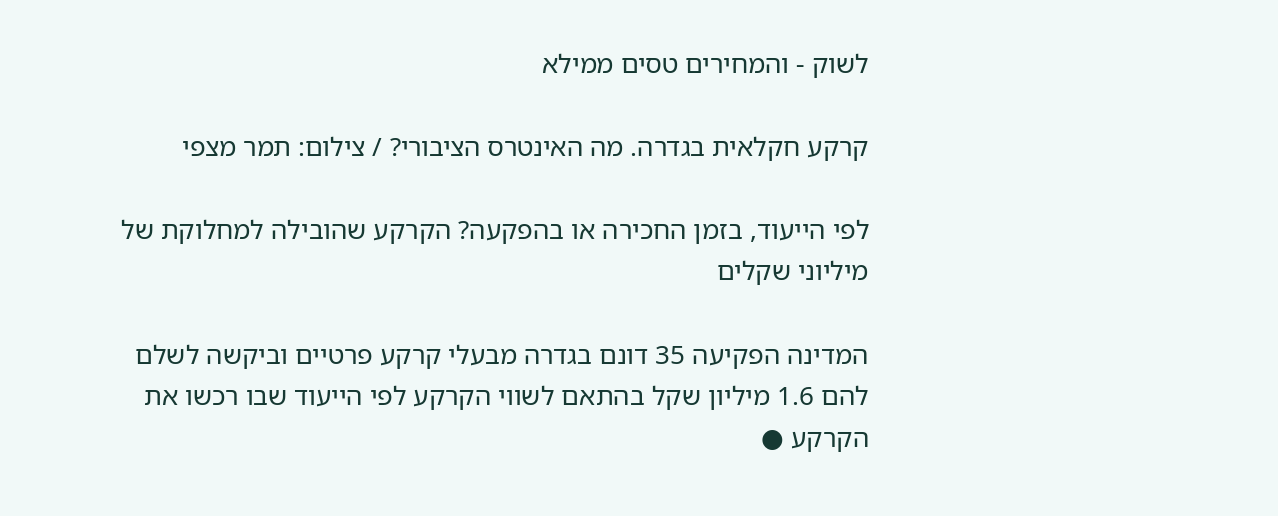לשוק - והמחירים טסים ממילא

קרקע חקלאית בגדרה. מה האינטרס הציבורי? / צילום: תמר מצפי

לפי הייעוד, בזמן החכירה או בהפקעה? הקרקע שהובילה למחלוקת של מיליוני שקלים

המדינה הפקיעה 35 דונם בגדרה מבעלי קרקע פרטיים וביקשה לשלם להם 1.6 מיליון שקל בהתאם לשווי הקרקע לפי הייעוד שבו רכשו את הקרקע ●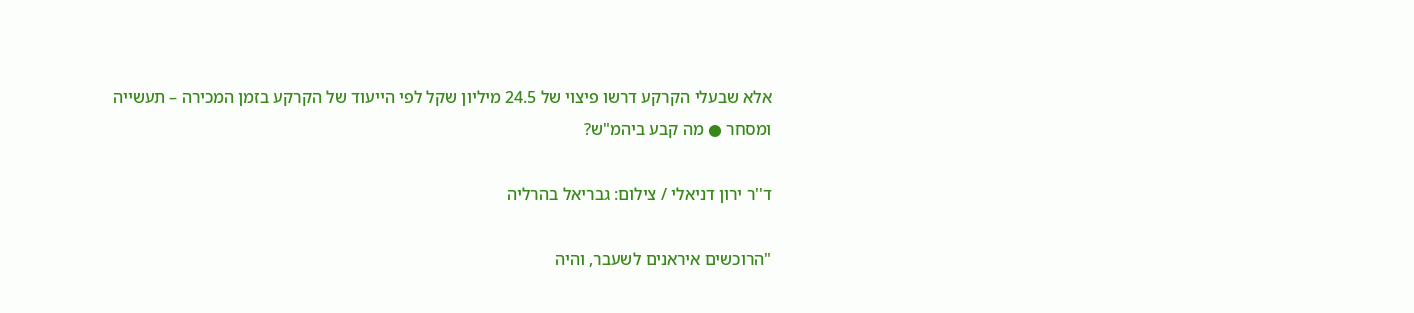אלא שבעלי הקרקע דרשו פיצוי של 24.5 מיליון שקל לפי הייעוד של הקרקע בזמן המכירה – תעשייה ומסחר ● מה קבע ביהמ"ש?

ד''ר ירון דניאלי / צילום: גבריאל בהרליה

"הרוכשים איראנים לשעבר, והיה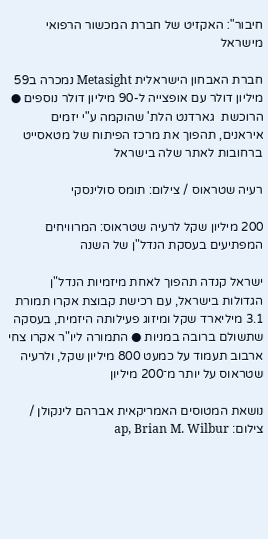חיבור": האקזיט של חברת המכשור הרפואי מישראל

חברת האבחון הישראלית Metasight נמכרה ב59 מיליון דולר עם אופצייה ל-90 מיליון דולר נוספים ● הרוכשת  גארדנט הלת' שהוקמה ע"י יזמים איראנים, תהפוך את מרכז הפיתוח של מטאסייט ברחובות לאתר שלה בישראל

רעיה שטראוס / צילום: תומס סולינסקי

200 מיליון שקל לרעיה שטראוס: המרוויחים המפתיעים בעסקת הנדל"ן של השנה

ישראל קנדה תהפוך לאחת מיזמיות הנדל"ן הגדולות בישראל, עם רכישת קבוצת אקרו תמורת 3.1 מיליארד שקל ומיזוג פעילותה היזמית, בעסקה שתשולם ברובה במניות ● התמורה ליו"ר אקרו צחי ארבוב תעמוד על כמעט 800 מיליון שקל, ולרעיה שטראוס על יותר מ־200 מיליון

נושאת המטוסים האמריקאית אברהם לינקולן / צילום: ap, Brian M. Wilbur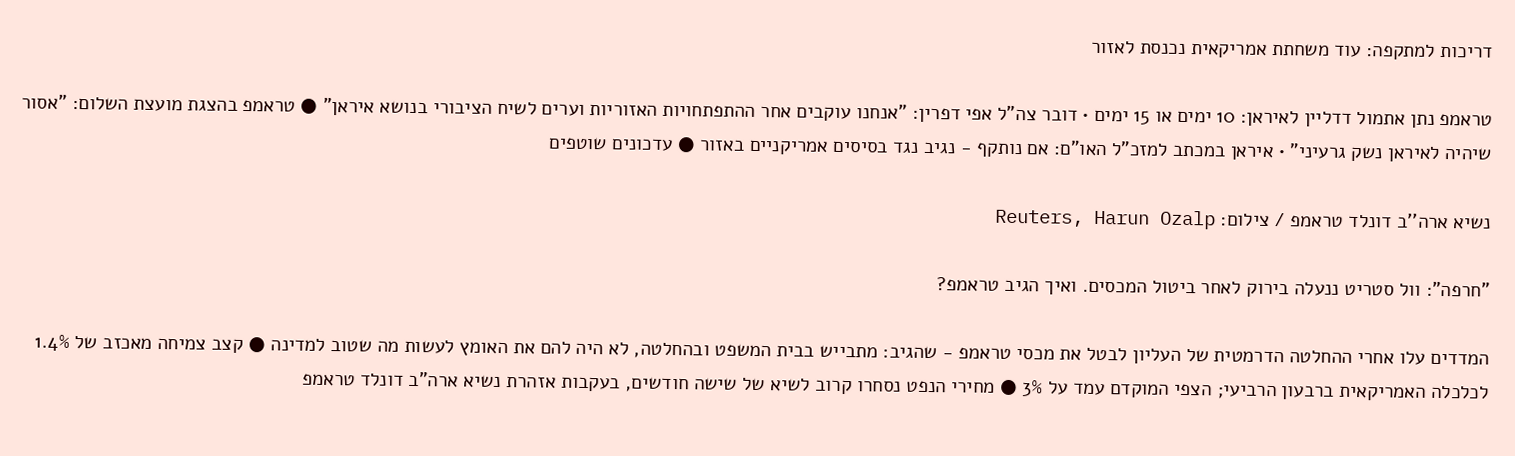דריכות למתקפה: עוד משחתת אמריקאית נכנסת לאזור

טראמפ נתן אתמול דדליין לאיראן: 10 ימים או 15 ימים • דובר צה"ל אפי דפרין: "אנחנו עוקבים אחר ההתפתחויות האזוריות וערים לשיח הציבורי בנושא איראן" ● טראמפ בהצגת מועצת השלום: "אסור שיהיה לאיראן נשק גרעיני" • איראן במכתב למזכ"ל האו"ם: אם נותקף - נגיב נגד בסיסים אמריקניים באזור ● עדכונים שוטפים

נשיא ארה''ב דונלד טראמפ / צילום: Reuters, Harun Ozalp

"חרפה": וול סטריט ננעלה בירוק לאחר ביטול המכסים. ואיך הגיב טראמפ?

המדדים עלו אחרי ההחלטה הדרמטית של העליון לבטל את מכסי טראמפ - שהגיב: מתבייש בבית המשפט ובהחלטה, לא היה להם את האומץ לעשות מה שטוב למדינה ● קצב צמיחה מאכזב של 1.4% לכלכלה האמריקאית ברבעון הרביעי; הצפי המוקדם עמד על 3% ● מחירי הנפט נסחרו קרוב לשיא של שישה חודשים, בעקבות אזהרת נשיא ארה"ב דונלד טראמפ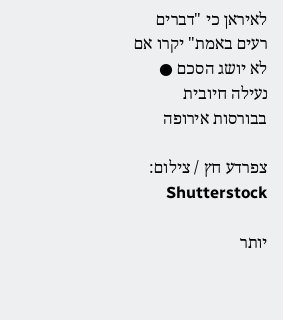לאיראן כי "דברים רעים באמת" יקרו אם לא יושג הסכם ● נעילה חיובית בבורסות אירופה

צפרדע חץ / צילום: Shutterstock

יותר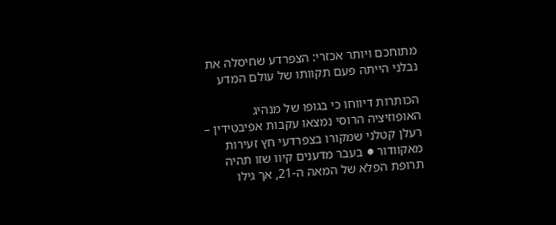מתוחכם ויותר אכזרי: הצפרדע שחיסלה את נבלני הייתה פעם תקוותו של עולם המדע

הכותרות דיווחו כי בגופו של מנהיג האופוזיציה הרוסי נמצאו עקבות אפיבטידין – רעלן קטלני שמקורו בצפרדעי חץ זעירות מאקוודור ● בעבר מדענים קיוו שזו תהיה תרופת הפלא של המאה ה-21, אך גילו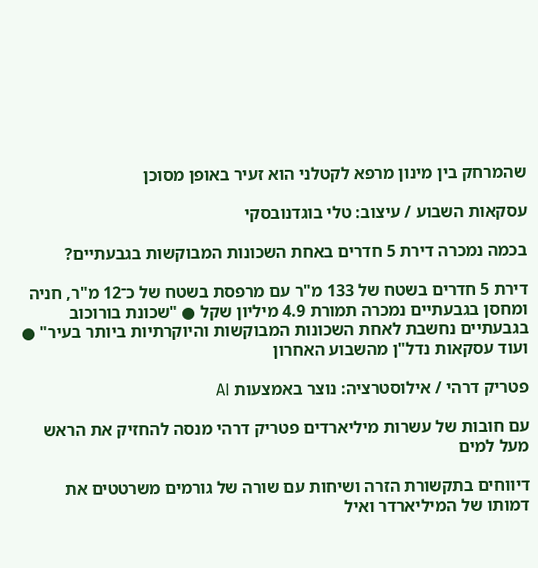שהמרחק בין מינון מרפא לקטלני הוא זעיר באופן מסוכן

עסקאות השבוע / עיצוב: טלי בוגדנובסקי

בכמה נמכרה דירת 5 חדרים באחת השכונות המבוקשות בגבעתיים?

דירת 5 חדרים בשטח של 133 מ"ר עם מרפסת בשטח של כ־12 מ"ר, חניה ומחסן בגבעתיים נמכרה תמורת 4.9 מיליון שקל ● "שכונת בורוכוב בגבעתיים נחשבת לאחת השכונות המבוקשות והיוקרתיות ביותר בעיר" ● ועוד עסקאות נדל"ן מהשבוע האחרון

פטריק דרהי / אילוסטרציה: נוצר באמצעות AI

עם חובות של עשרות מיליארדים פטריק דרהי מנסה להחזיק את הראש מעל למים

דיווחים בתקשורת הזרה ושיחות עם שורה של גורמים משרטטים את דמותו של המיליארדר ואיל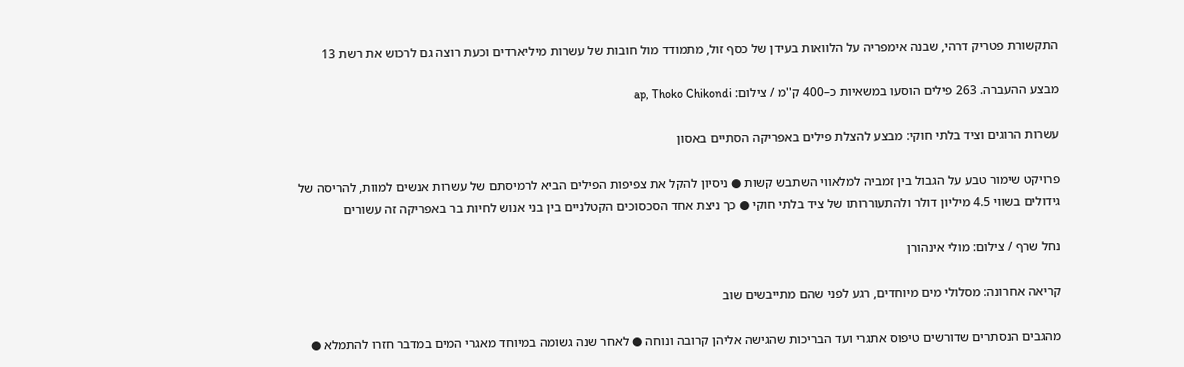התקשורת פטריק דרהי, שבנה אימפריה על הלוואות בעידן של כסף זול, מתמודד מול חובות של עשרות מיליארדים וכעת רוצה גם לרכוש את רשת 13

מבצע ההעברה. 263 פילים הוסעו במשאיות כ–400 ק''מ / צילום: ap, Thoko Chikondi

עשרות הרוגים וציד בלתי חוקי: מבצע להצלת פילים באפריקה הסתיים באסון

פרויקט שימור טבע על הגבול בין זמביה למלאווי השתבש קשות ● ניסיון להקל את צפיפות הפילים הביא לרמיסתם של עשרות אנשים למוות, להריסה של גידולים בשווי 4.5 מיליון דולר ולהתעוררותו של ציד בלתי חוקי ● כך ניצת אחד הסכסוכים הקטלניים בין בני אנוש לחיות בר באפריקה זה עשורים

נחל שרף / צילום: מולי אינהורן

קריאה אחרונה: מסלולי מים מיוחדים, רגע לפני שהם מתייבשים שוב

מהגבים הנסתרים שדורשים טיפוס אתגרי ועד הבריכות שהגישה אליהן קרובה ונוחה ● לאחר שנה גשומה במיוחד מאגרי המים במדבר חזרו להתמלא ●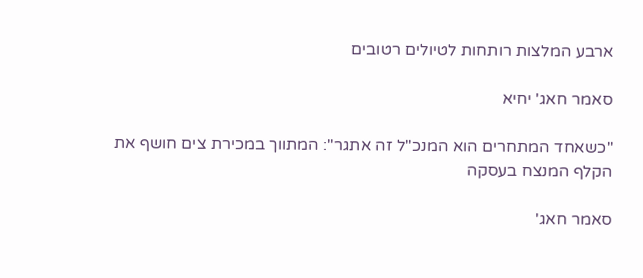ארבע המלצות רותחות לטיולים רטובים

סאמר חאג' יחיא

"כשאחד המתחרים הוא המנכ"ל זה אתגר": המתווך במכירת צים חושף את הקלף המנצח בעסקה

סאמר חאג'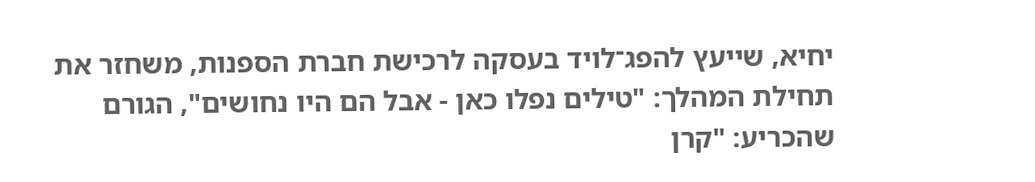יחיא, שייעץ להפג־לויד בעסקה לרכישת חברת הספנות, משחזר את תחילת המהלך: "טילים נפלו כאן - אבל הם היו נחושים", הגורם שהכריע: "קרן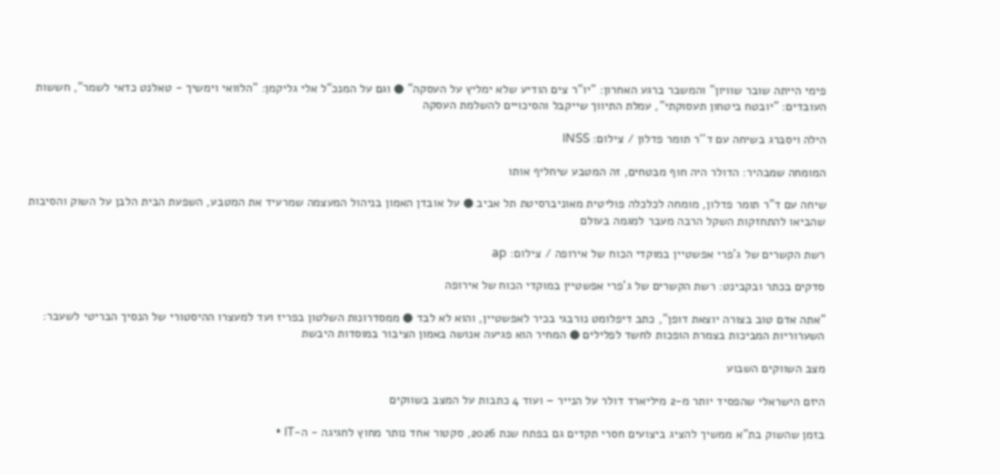פימי הייתה שובר שוויון" והמשבר ברגע האחרון: "יו"ר צים הודיע שלא ימליץ על העסקה" ● וגם על המנכ"ל אלי גליקמן: "הלוואי וימשיך - טאלנט כדאי לשמר", חששות העובדים: "יובטח ביטחון תעסוקתי", עמלת התיווך שייקבל והסיכויים להשלמת העסקה

הילה ויסברג בשיחה עם ד''ר תומר פדלון / צילום: INSS

המומחה שמבהיר: הדולר היה חוף מבטחים, זה המטבע שיחליף אותו

שיחה עם ד"ר תומר פדלון, מומחה לכלכלה פוליטית מאוניברסיטת תל אביב ● על אובדן האמון בניהול המעצמה שמרעיד את המטבע, השפעת הבית הלבן על השוק והסיבות שהביאו להתחזקות השקל הרבה מעבר למגמה בעולם

רשת הקשרים של ג'פרי אפשטיין במוקדי הכוח של אירופה / צילום: ap

סדקים בכתר ובקבינט: רשת הקשרים של ג'פרי אפשטיין במוקדי הכוח של אירופה

"אתה אדם טוב בצורה יוצאת דופן", כתב דיפלומט נורבגי בכיר לאפשטיין, והוא לא לבד ● ממסדרונות השלטון בפריז ועד למעצרו ההיסטורי של הנסיך הבריטי לשעבר: השערוריות המביכות בצמרת הופכות לחשד לפלילים ● המחיר הוא פגיעה אנושה באמון הציבור במוסדות היבשת

מצב השווקים השבוע

היזם הישראלי שהפסיד יותר מ-2 מיליארד דולר על הנייר – ועוד 4 כתבות על המצב בשווקים

בזמן שהשוק בת"א ממשיך להציג ביצועים חסרי תקדים גם בפתח שנת 2026, סקטור אחד נותר מחוץ לחגיגה - ה-IT •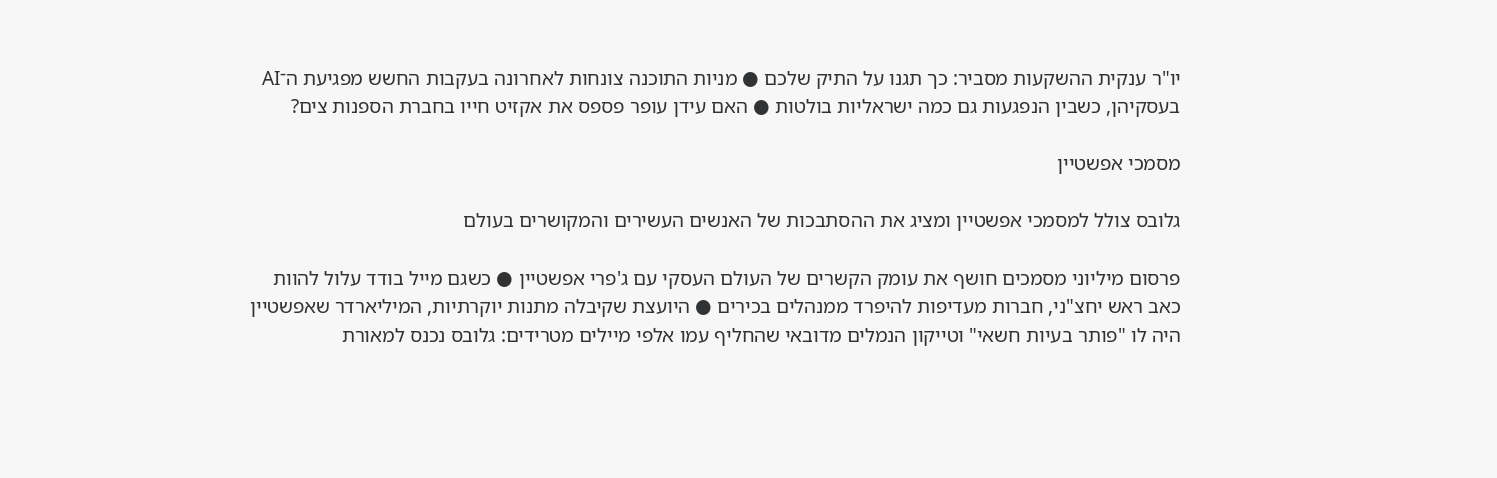יו"ר ענקית ההשקעות מסביר: כך תגנו על התיק שלכם ● מניות התוכנה צונחות לאחרונה בעקבות החשש מפגיעת ה־AI בעסקיהן, כשבין הנפגעות גם כמה ישראליות בולטות ● האם עידן עופר פספס את אקזיט חייו בחברת הספנות צים?

מסמכי אפשטיין

גלובס צולל למסמכי אפשטיין ומציג את ההסתבכות של האנשים העשירים והמקושרים בעולם

פרסום מיליוני מסמכים חושף את עומק הקשרים של העולם העסקי עם ג'פרי אפשטיין ● כשגם מייל בודד עלול להוות כאב ראש יחצ"ני, חברות מעדיפות להיפרד ממנהלים בכירים ● היועצת שקיבלה מתנות יוקרתיות, המיליארדר שאפשטיין היה לו "פותר בעיות חשאי" וטייקון הנמלים מדובאי שהחליף עמו אלפי מיילים מטרידים: גלובס נכנס למאורת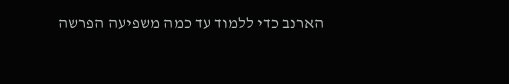הארנב כדי ללמוד עד כמה משפיעה הפרשה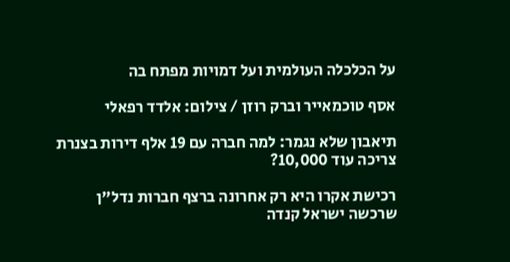על הכלכלה העולמית ועל דמויות מפתח בה

אסף טוכמאייר וברק רוזן / צילום: אלדד רפאלי

תיאבון שלא נגמר: למה חברה עם 19 אלף דירות בצנרת צריכה עוד 10,000?

רכישת אקרו היא רק אחרונה ברצף חברות נדל"ן שרכשה ישראל קנדה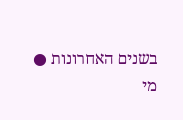בשנים האחרונות ● מי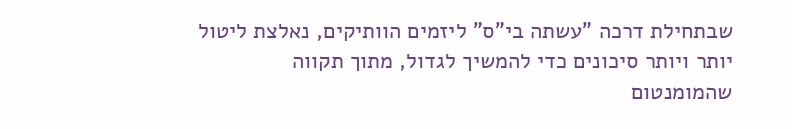שבתחילת דרכה "עשתה בי"ס" ליזמים הוותיקים, נאלצת ליטול יותר ויותר סיכונים כדי להמשיך לגדול, מתוך תקווה שהמומנטום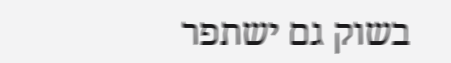בשוק גם ישתפר